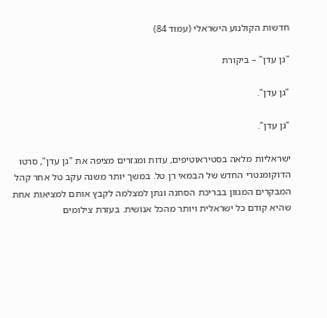חדשות הקולנוע הישראלי (עמוד 84)

"גן עדן" – ביקורת

"גן עדן".

"גן עדן".

ישראליות מלאה בסטיראוטיפים, עדות ומגזרים מציפה את "גן עדן", סרטו הדוקומנטרי החדש של הבמאי רן טל. במשך יותר משנה עקב טל אחר קהל המבקרים המגוון בבריכת הסחנה ונתן למצלמה לקבץ אותם למציאות אחת שהיא קודם כל ישראלית ויותר מהכל אנושית. בעזרת צילומים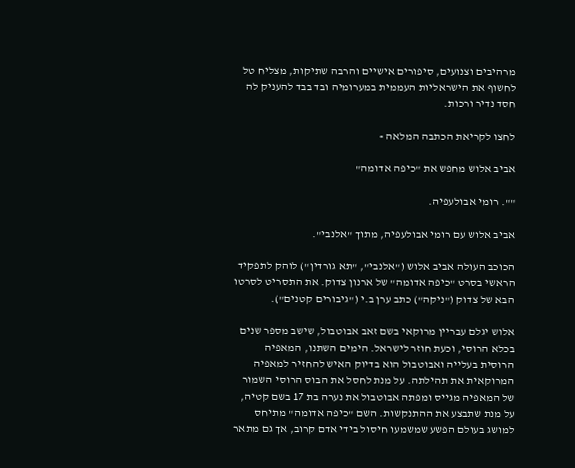מרהיבים וצנועים, סיפורים אישיים והרבה שתיקות, מצליח טל לחשוף את הישראליות העממית במערומיה ובד בבד להעניק לה חסד נדיר ורכות.

לחצו לקריאת הכתבה המלאה »

אביב אלוש מחפש את "כיפה אדומה"

"". רומי אבולעפיה.

אביב אלוש עם רומי אבולעפיה, מתוך "אלנבי".

הכוכב העולה אביב אלוש ("אלנבי", "תא גורדין") לוהק לתפקיד הראשי בסרט "כיפה אדומה" של ארנון צדוק. את התסריט לסרטו הבא של צדוק ("ניקה") כתב ערן ב.י ("גיבורים קטנים").

אלוש יגלם עבריין מרוקאי בשם זאב אבוטבול, שישב מספר שנים בכלא הרוסי, וכעת חוזר לישראל. הימים השתנו, המאפיה הרוסית בעלייה ואבוטבול הוא בדיוק האיש להחזיר למאפיה המרוקאית את תהילתה. על מנת לחסל את הבוס הרוסי השמור של המאפיה מגייס ומפתה אבוטבול את נערה בת 17 בשם קטיה, על מנת שתבצע את ההתנקשות. השם "כיפה אדומה" מתיחס למושג בעולם הפשע שמשמעו חיסול בידי אדם קרוב, אך גם מתאר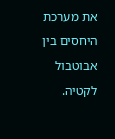את מערכת היחסים בין אבוטבול לקטיה.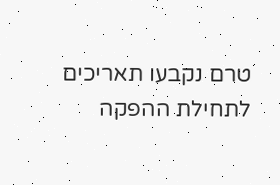טרם נקבעו תאריכים לתחילת ההפקה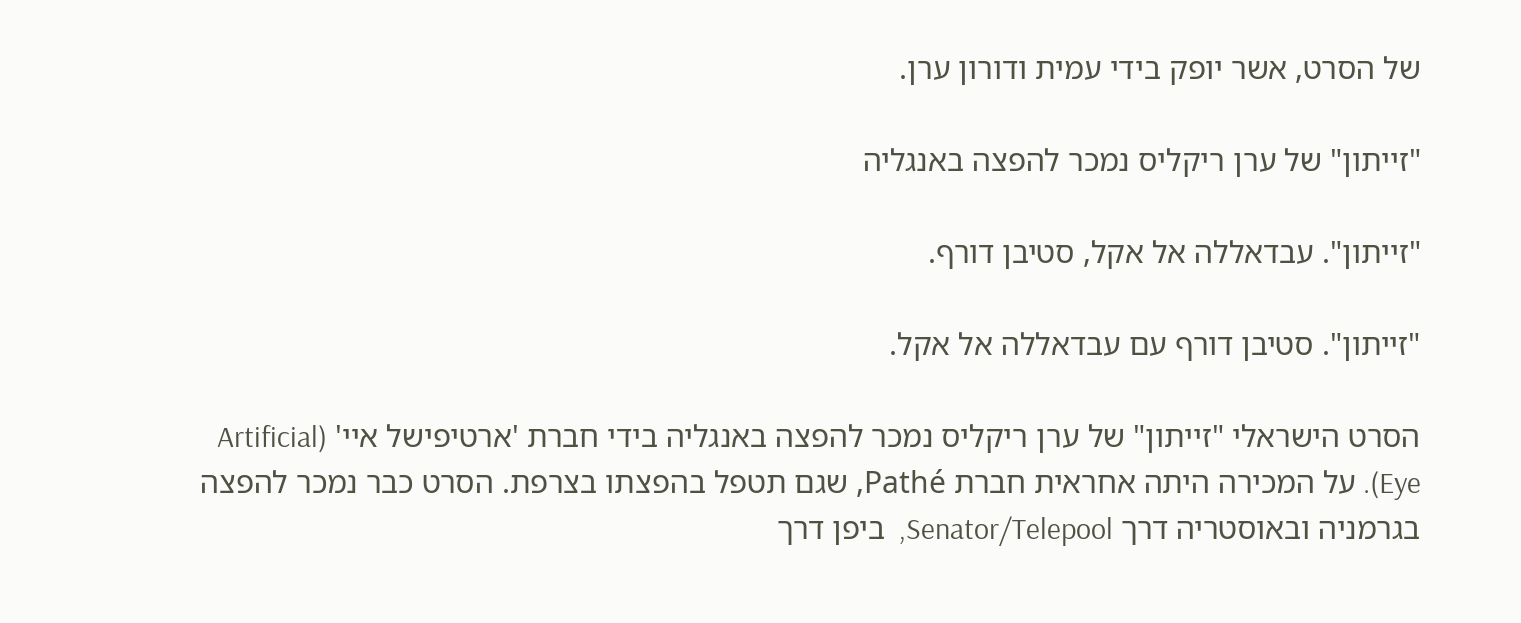של הסרט, אשר יופק בידי עמית ודורון ערן.

"זייתון" של ערן ריקליס נמכר להפצה באנגליה

"זייתון". עבדאללה אל אקל, סטיבן דורף.

"זייתון". סטיבן דורף עם עבדאללה אל אקל.

הסרט הישראלי "זייתון" של ערן ריקליס נמכר להפצה באנגליה בידי חברת 'ארטיפישל איי' (Artificial Eye). על המכירה היתה אחראית חברת Pathé, שגם תטפל בהפצתו בצרפת. הסרט כבר נמכר להפצה בגרמניה ובאוסטריה דרך Senator/Telepool,  ביפן דרך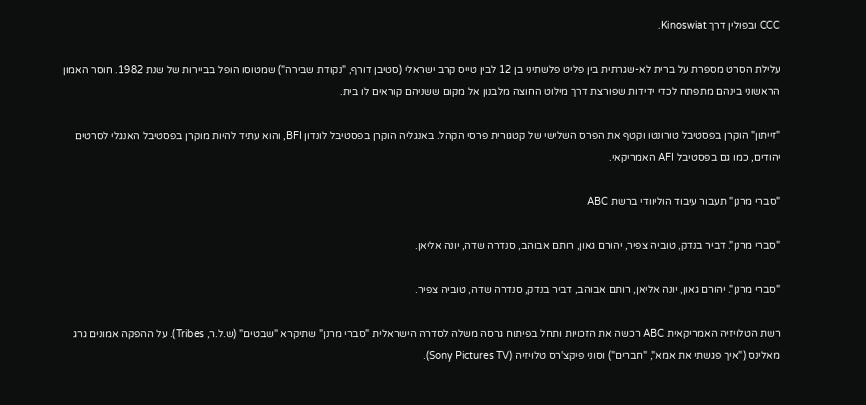CCC ובפולין דרך Kinoswiat.

עלילת הסרט מספרת על ברית לא-שגרתית בין פליט פלשתיני בן 12 לבין טייס קרב ישראלי (סטיבן דורף, "נקודת שבירה") שמטוסו הופל בביירות של שנת 1982. חוסר האמון הראשוני בינהם מתפתח לכדי ידידות שפורצת דרך מילוט החוצה מלבנון אל מקום ששניהם קוראים לו בית.

"זייתון" הוקרן בפסטיבל טורונטו וקטף את הפרס השלישי של קטגורית פרסי הקהל. באנגליה הוקרן בפסטיבל לונדון BFI, והוא עתיד להיות מוקרן בפסטיבל האנגלי לסרטים יהודים, כמו גם בפסטיבל AFI האמריקאי.

"סברי מרנן" תעבור עיבוד הוליוודי ברשת ABC

"סברי מרנן". דביר בנדק, טוביה צפיר, יהורם גאון, רותם אבוהב, סנדרה שדה, יונה אליאן.

"סברי מרנן". יהורם גאון, יונה אליאן, רותם אבוהב, דביר בנדק, סנדרה שדה, טוביה צפיר.

רשת הטלויזיה האמריקאית ABC רכשה את הזכויות ותחל בפיתוח גרסה משלה לסדרה הישראלית "סברי מרנן" שתיקרא "שבטים" (ש.ל.ר, Tribes). על ההפקה אמונים גרג מאלינס ("איך פגשתי את אמא", "חברים") וסוני פיקצ'רס טלויזיה (Sony Pictures TV).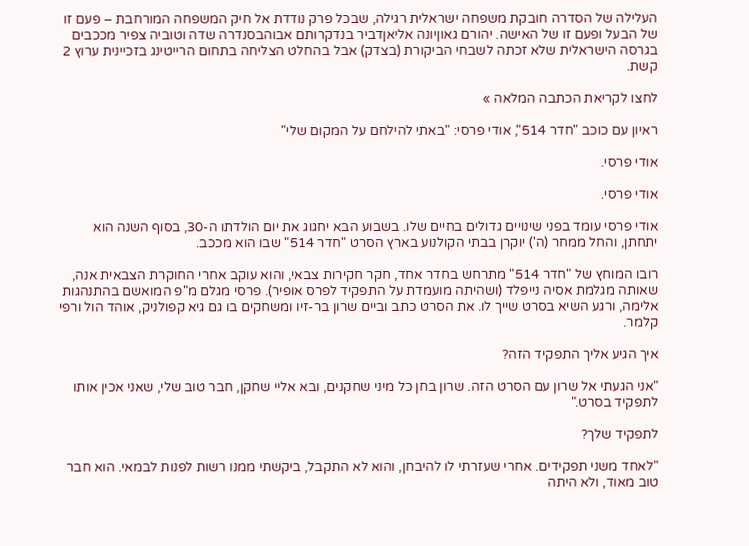העלילה של הסדרה חובקת משפחה ישראלית רגילה, שבכל פרק נודדת אל חיק המשפחה המורחבת – פעם זו של הבעל ופעם זו של האישה. יהורם גאוןיונה אליאןדביר בנדקרותם אבוהבסנדרה שדה וטוביה צפיר מככבים בגרסה הישראלית שלא זכתה לשבחי הביקורת (בצדק) אבל בהחלט הצליחה בתחום הרייטינג בזכיינית ערוץ 2 קשת.

לחצו לקריאת הכתבה המלאה »

ראיון עם כוכב "חדר 514", אודי פרסי: "באתי להילחם על המקום שלי"

אודי פרסי.

אודי פרסי.

אודי פרסי עומד בפני שינויים גדולים בחיים שלו. בשבוע הבא יחגוג את יום הולדתו ה-30, בסוף השנה הוא יתחתן, והחל ממחר (ה') יוקרן בבתי הקולנוע בארץ הסרט "חדר 514" שבו הוא מככב.

רובו המוחץ של "חדר 514" מתרחש בחדר אחד, חקר חקירות צבאי, והוא עוקב אחרי החוקרת הצבאית אנה, שאותה מגלמת אסיה נייפלד (ושהיתה מועמדת על התפקיד לפרס אופיר). פרסי מגלם מ"פ המואשם בהתנהגות אלימה, ורגע השיא בסרט שייך לו. את הסרט כתב וביים שרון בר-זיו ומשחקים בו גם גיא קפולניק, אוהד הול ורפי קלמר.

איך הגיע אליך התפקיד הזה?

"אני הגעתי אל שרון עם הסרט הזה. שרון בחן כל מיני שחקנים, ובא אליי שחקן, חבר טוב שלי, שאני אכין אותו לתפקיד בסרט."

לתפקיד שלך?

"לאחד משני תפקידים. אחרי שעזרתי לו להיבחן, והוא לא התקבל, ביקשתי ממנו רשות לפנות לבמאי. הוא חבר טוב מאוד, ולא היתה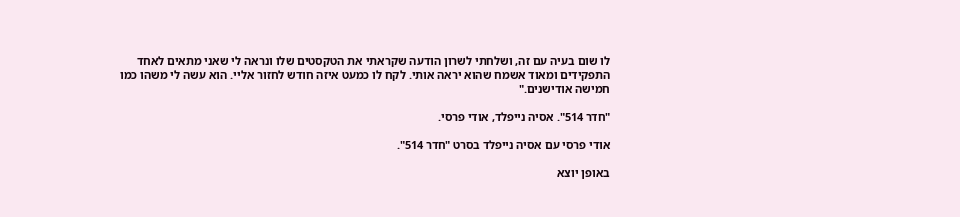לו שום בעיה עם זה, ושלחתי לשרון הודעה שקראתי את הטקסטים שלו ונראה לי שאני מתאים לאחד התפקידים ומאוד אשמח שהוא יראה אותי. לקח לו כמעט איזה חודש לחזור אליי. הוא עשה לי משהו כמו חמישה אודישנים."

"חדר 514". אסיה נייפלד, אודי פרסי.

אודי פרסי עם אסיה נייפלד בסרט "חדר 514".

באופן יוצא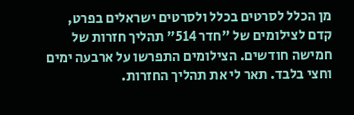מן הכלל לסרטים בכלל ולסרטים ישראלים בפרט, קדם לצילומים של "חדר 514" תהליך חזרות של חמישה חודשים. הצילומים התפרשו על ארבעה ימים וחצי בלבד. תאר לי את תהליך החזרות.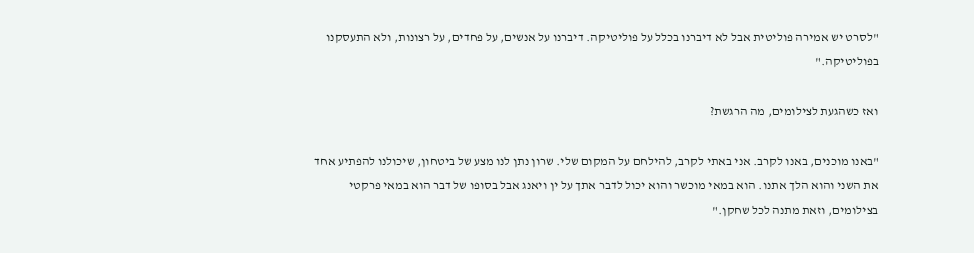"לסרט יש אמירה פוליטית אבל לא דיברנו בכלל על פוליטיקה. דיברנו על אנשים, על פחדים, על רצונות, ולא התעסקנו בפוליטיקה."

ואז כשהגעת לצילומים, מה הרגשת?

"באנו מוכנים, באנו לקרב. אני באתי לקרב, להילחם על המקום שלי. שרון נתן לנו מצע של ביטחון, שיכולנו להפתיע אחד את השני והוא הלך אתנו. הוא במאי מוכשר והוא יכול לדבר אתך על ין ויאנג אבל בסופו של דבר הוא במאי פרקטי בצילומים, וזאת מתנה לכל שחקן."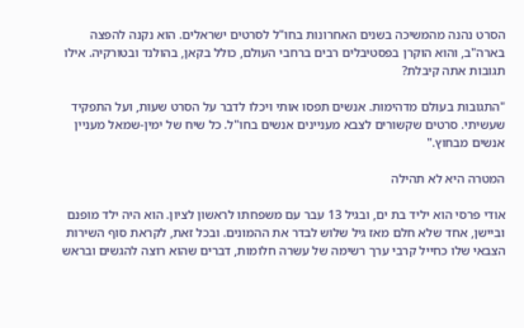הסרט נהנה מהמשיכה בשנים האחרונות בחו"ל לסרטים ישראלים. הוא נקנה להפצה בארה"ב, והוא הוקרן בפסטיבלים רבים ברחבי העולם, כולל בקאן, בהולנד ובטורקיה. אילו תגובות אתה קיבלת?

"התגובות בעולם מדהימות. אנשים תפסו אותי ויכלו לדבר על הסרט שעות, ועל התפקיד שעשיתי. סרטים שקשורים לצבא מעניינים אנשים בחו"ל. כל שיח של ימין-שמאל מעניין אנשים מבחוץ."

המטרה היא לא תהילה

אודי פרסי הוא יליד בת ים, ובגיל 13 עבר עם משפחתו לראשון לציון. הוא היה ילד מופנם וביישן, אחד שלא חלם מאז גיל שלוש לבדר את ההמונים. ובכל זאת, לקראת סוף השירות הצבאי שלו כחייל קרבי ערך רשימה של עשרה חלומות, דברים שהוא רוצה להגשים ובראש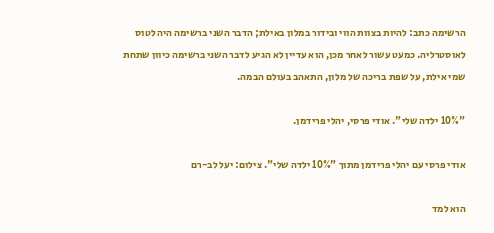הרשימה כתב: להיות בצוות הווי ובידור במלון באילת; הדבר השני ברשימה היה לטוס לאוסטרליה. כמעט עשור לאחר מכן, הוא עדיין לא הגיע לדבר השני ברשימה כיוון שתחת שמי אילת, על שפת בריכה של מלון, התאהב בעולם הבמה.

"10% ילדה שלי". אודי פרסי, יהלי פרידמן.

אודי פרסי עם יהלי פרידמן מתוך "10% ילדה שלי". צילום: יעל לב-רם

הוא למד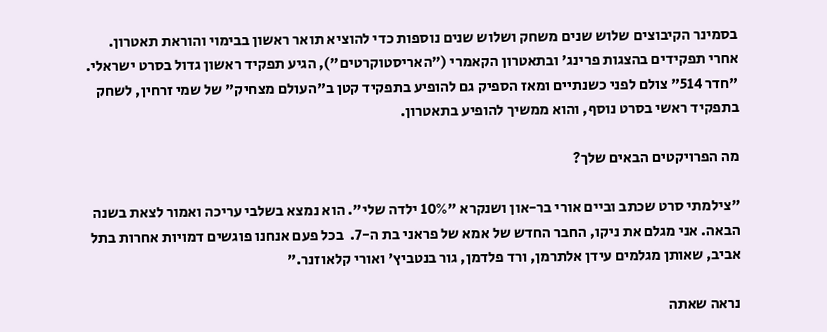בסמינר הקיבוצים שלוש שנים משחק ושלוש שנים נוספות כדי להוציא תואר ראשון בבימוי והוראת תאטרון. אחרי תפקידים בהצגות פרינג' ובתאטרון הקאמרי ("האריסטוקרטים"), הגיע תפקיד ראשון גדול בסרט ישראלי. "חדר 514" צולם לפני כשנתיים ומאז הספיק גם להופיע בתפקיד קטן ב"העולם מצחיק" של שמי זרחין, לשחק בתפקיד ראשי בסרט נוסף, והוא ממשיך להופיע בתאטרון.

מה הפרויקטים הבאים שלך?

"צילמתי סרט שכתב וביים אורי בר-און ושנקרא "10% ילדה שלי". הוא נמצא בשלבי עריכה ואמור לצאת בשנה הבאה. אני מגלם את ניקו, החבר החדש של אמא של פראני בת ה-7.  בכל פעם אנחנו פוגשים דמויות אחרות בתל אביב, שאותן מגלמים עידן אלתרמן, ורד פלדמן, גור בנטביץ' ואורי קלאוזנר."

נראה שאתה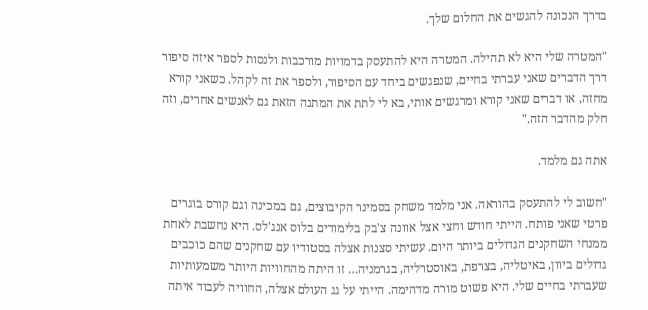בדרך הנכונה להגשים את החלום שלך.

"המטרה שלי היא לא תהילה. המטרה היא להתעסק בדמויות מורכבות ולנסות לספר איזה סיפור דרך הדברים שאני עברתי בחיים, שנפגשים ביחד עם הסיפור, ולספר את זה לקהל. כשאני קורא מחזה, או דברים שאני קורא ומרגשים אותי, בא לי לתת את המתנה הזאת גם לאנשים אחרים, וזה חלק מהדבר הזה."

אתה גם מלמד.

"חשוב לי להתעסק בהוראה. אני מלמד משחק בסמינר הקיבוצים, גם במכינה וגם קורס בוגרים פרטי שאני פותח. הייתי חודש וחצי אצל אוונה צ'בק בלימודים בלוס אנג'לס. היא נחשבת לאחת ממנחי השחקנים הגדולים ביותר היום. עשיתי סצנות אצלה בסטודיו עם שחקנים שהם כוכבים גדולים ביוון, באיטליה, בצרפת, באוסטרליה, בגרמניה… זו היתה מהחוויות היותר משמעותיות שעברתי בחיים שלי. היא פשוט מורה מדהימה. הייתי על גג העולם אצלה, החוויה לעבוד איתה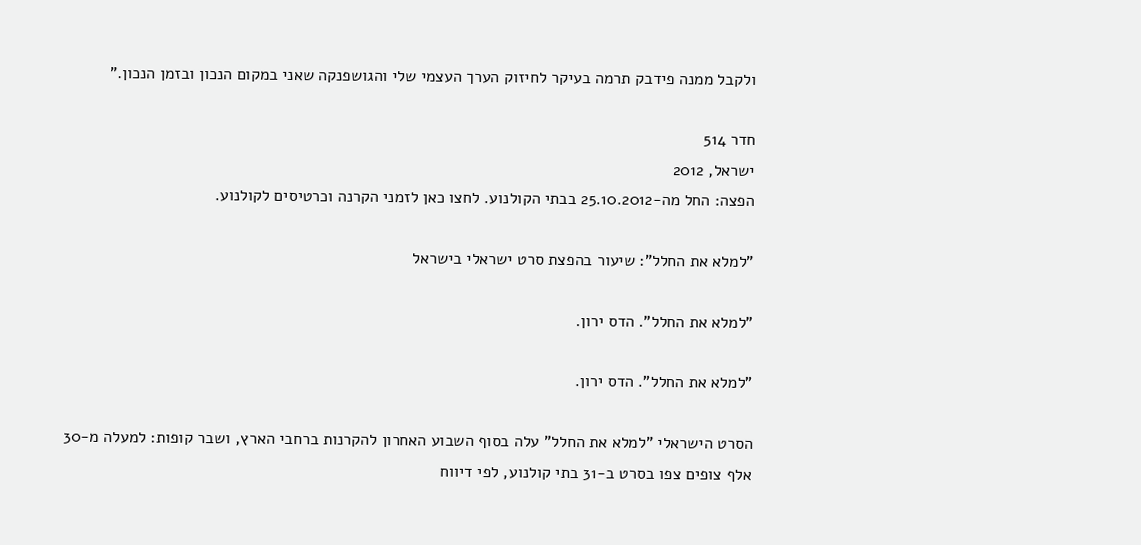ולקבל ממנה פידבק תרמה בעיקר לחיזוק הערך העצמי שלי והגושפנקה שאני במקום הנכון ובזמן הנכון."

חדר 514
ישראל, 2012
הפצה: החל מה-25.10.2012 בבתי הקולנוע. לחצו כאן לזמני הקרנה וכרטיסים לקולנוע.

"למלא את החלל": שיעור בהפצת סרט ישראלי בישראל

"למלא את החלל". הדס ירון.

"למלא את החלל". הדס ירון.

הסרט הישראלי "למלא את החלל" עלה בסוף השבוע האחרון להקרנות ברחבי הארץ, ושבר קופות: למעלה מ-30 אלף צופים צפו בסרט ב-31 בתי קולנוע, לפי דיווח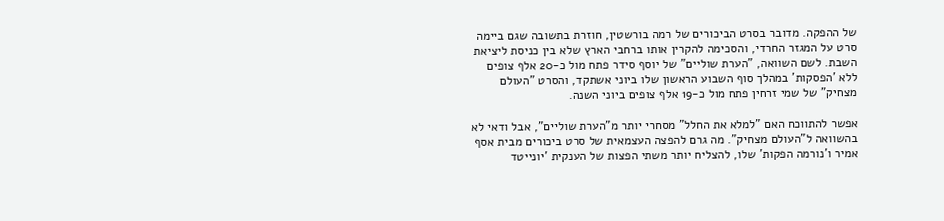של ההפקה. מדובר בסרט הביכורים של רמה בורשטין, חוזרת בתשובה שגם ביימה סרט על המגזר החרדי, והסכימה להקרין אותו ברחבי הארץ שלא בין כניסת ליציאת השבת. לשם השוואה, "הערת שוליים" של יוסף סידר פתח מול כ-20 אלף צופים ללא 'הפסקות' במהלך סוף השבוע הראשון שלו ביוני אשתקד, והסרט "העולם מצחיק" של שמי זרחין פתח מול כ-19 אלף צופים ביוני השנה.

אפשר להתווכח האם "למלא את החלל" מסחרי יותר מ"הערת שוליים", אבל ודאי לא בהשוואה ל"העולם מצחיק". מה גרם להפצה העצמאית של סרט ביכורים מבית אסף אמיר ו'נורמה הפקות' שלו, להצליח יותר משתי הפצות של הענקית 'יונייטד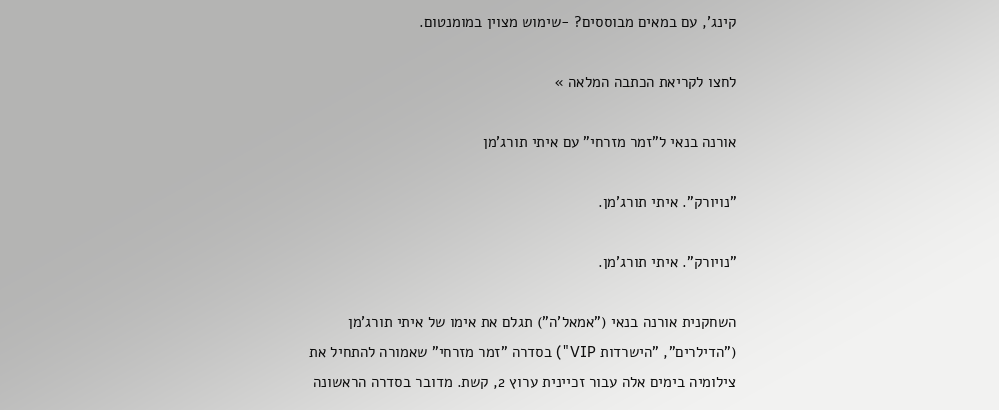קינג', עם במאים מבוססים? -שימוש מצוין במומנטום.

לחצו לקריאת הכתבה המלאה »

אורנה בנאי ל"זמר מזרחי" עם איתי תורג'מן

"נויורק". איתי תורג'מן.

"נויורק". איתי תורג'מן.

השחקנית אורנה בנאי ("אמאל'ה") תגלם את אימו של איתי תורג'מן ("הדילרים", "הישרדות VIP") בסדרה "זמר מזרחי" שאמורה להתחיל את צילומיה בימים אלה עבור זכיינית ערוץ 2, קשת. מדובר בסדרה הראשונה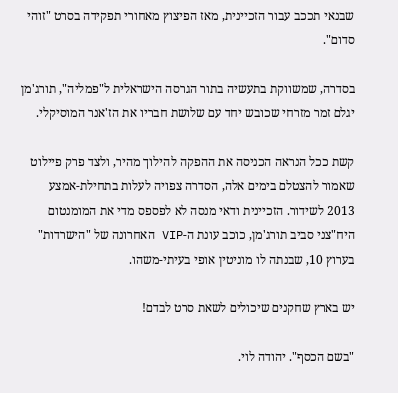שבנאי תככב עבור הזכיינית, מאז הפיצוץ מאחורי תפקידה בסרט "זוהי סדום".

בסדרה, שמשווקת בתעשיה בתור הגרסה הישראלית ל"פמליה", תורג'מן יגלם זמר מזרחי שכובש יחד עם שלושת חבריו את הז'אנר המוסיקלי.

קשת ככל הנראה הכניסה את ההפקה להילוך מהיר, ולצד פרק פיילוט שאמור להצטלם בימים אלה, הסדרה צפויה לעלות בתחילת-אמצע 2013 לשידור. הזכיינית ודאי מנסה לא לפספס מדי את המומנטום היח"צני סביב תורג'מן, כוכב עונת ה-VIP האחרונה של "הישרדות" בערוץ 10, שבנתה לו מוניטין אופי בעיתי-משהו.

יש בארץ שחקנים שיכולים לשאת סרט לבדם!

"בשם הכסף". יהודה לוי.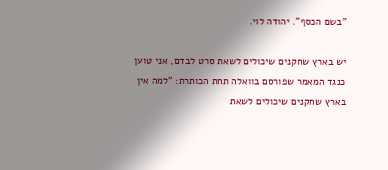"בשם הכסף". יהודה לוי.

יש בארץ שחקנים שיכולים לשאת סרט לבדם, אני טוען כנגד המאמר שפורסם בוואלה תחת הכותרת: "למה אין בארץ שחקנים שיכולים לשאת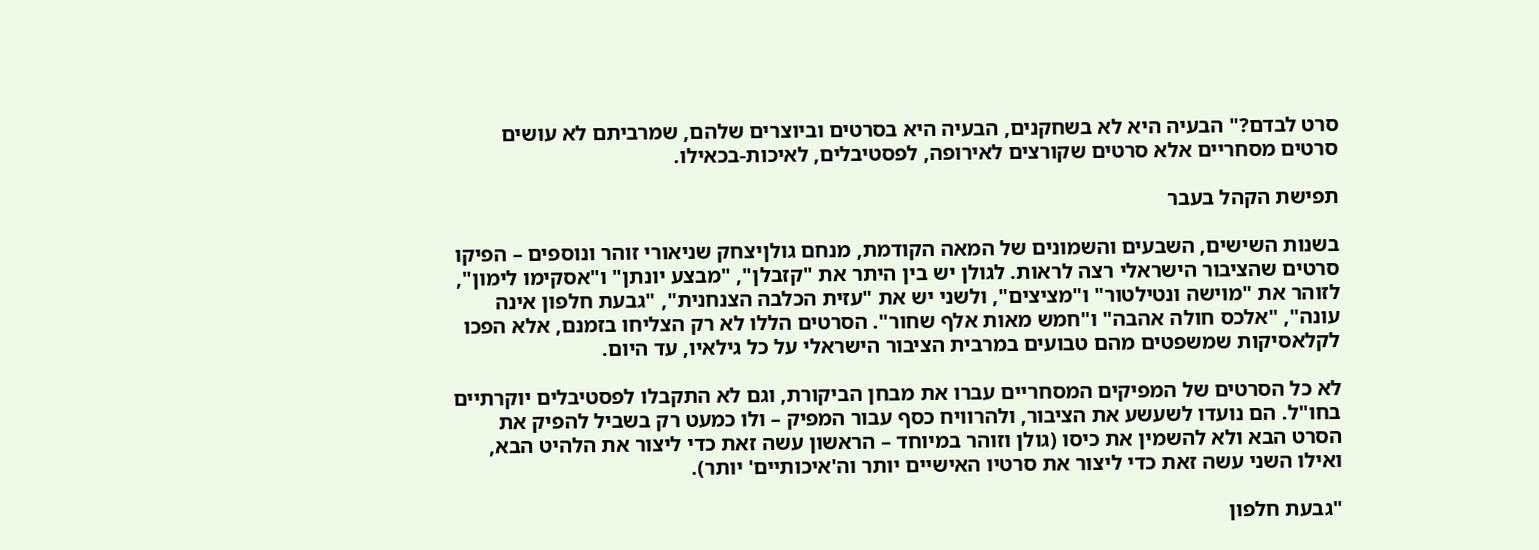סרט לבדם?" הבעיה היא לא בשחקנים, הבעיה היא בסרטים וביוצרים שלהם, שמרביתם לא עושים סרטים מסחריים אלא סרטים שקורצים לאירופה, לפסטיבלים, לאיכות-בכאילו.

תפישת הקהל בעבר

בשנות השישים, השבעים והשמונים של המאה הקודמת, מנחם גולןיצחק שניאורי זוהר ונוספים – הפיקו סרטים שהציבור הישראלי רצה לראות. לגולן יש בין היתר את "קזבלן", "מבצע יונתן" ו"אסקימו לימון", לזוהר את "מוישה ונטילטור" ו"מציצים", ולשני יש את "עזית הכלבה הצנחנית", "גבעת חלפון אינה עונה", "אלכס חולה אהבה" ו"חמש מאות אלף שחור". הסרטים הללו לא רק הצליחו בזמנם, אלא הפכו לקלאסיקות שמשפטים מהם טבועים במרבית הציבור הישראלי על כל גילאיו, עד היום.

לא כל הסרטים של המפיקים המסחריים עברו את מבחן הביקורת, וגם לא התקבלו לפסטיבלים יוקרתיים בחו"ל. הם נועדו לשעשע את הציבור, ולהרוויח כסף עבור המפיק – ולו כמעט רק בשביל להפיק את הסרט הבא ולא להשמין את כיסו (גולן וזוהר במיוחד – הראשון עשה זאת כדי ליצור את הלהיט הבא, ואילו השני עשה זאת כדי ליצור את סרטיו האישיים יותר וה'איכותיים' יותר).

"גבעת חלפון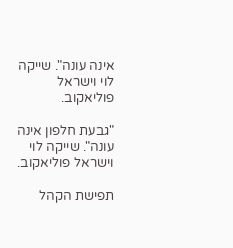אינה עונה". שייקה לוי וישראל פוליאקוב.

"גבעת חלפון אינה עונה". שייקה לוי וישראל פוליאקוב.

תפישת הקהל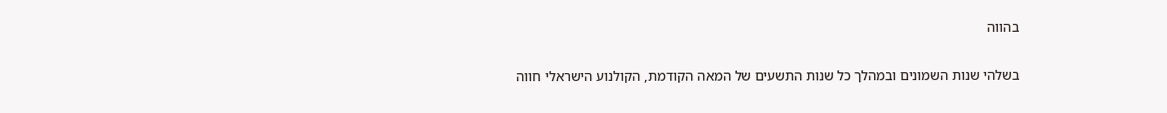בהווה

בשלהי שנות השמונים ובמהלך כל שנות התשעים של המאה הקודמת, הקולנוע הישראלי חווה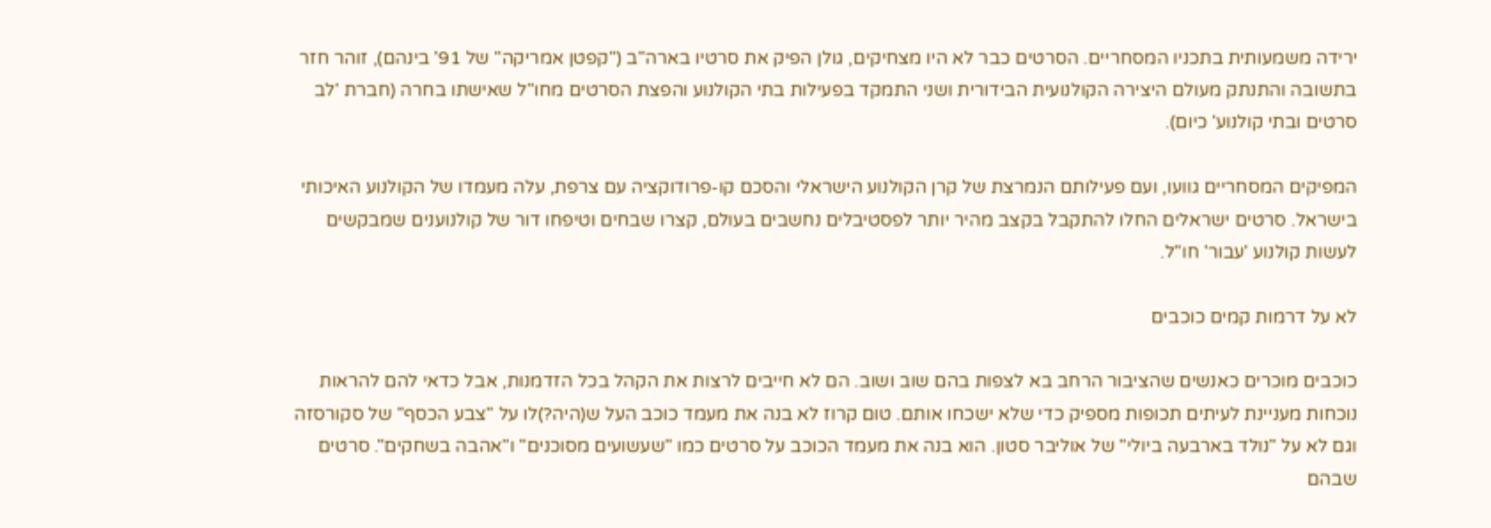ירידה משמעותית בתכניו המסחריים. הסרטים כבר לא היו מצחיקים, גולן הפיק את סרטיו בארה"ב ("קפטן אמריקה" של 91' בינהם), זוהר חזר בתשובה והתנתק מעולם היצירה הקולנועית הבידורית ושני התמקד בפעילות בתי הקולנוע והפצת הסרטים מחו"ל שאישתו בחרה (חברת 'לב סרטים ובתי קולנוע' כיום).

המפיקים המסחריים גוועו, ועם פעילותם הנמרצת של קרן הקולנוע הישראלי והסכם קו-פרודוקציה עם צרפת, עלה מעמדו של הקולנוע האיכותי בישראל. סרטים ישראלים החלו להתקבל בקצב מהיר יותר לפסטיבלים נחשבים בעולם, קצרו שבחים וטיפחו דור של קולנוענים שמבקשים לעשות קולנוע 'עבור' חו"ל.

לא על דרמות קמים כוכבים

כוכבים מוכרים כאנשים שהציבור הרחב בא לצפות בהם שוב ושוב. הם לא חייבים לרצות את הקהל בכל הזדמנות, אבל כדאי להם להראות נוכחות מעניינת לעיתים תכופות מספיק כדי שלא ישכחו אותם. טום קרוז לא בנה את מעמד כוכב העל ש(היה?)לו על "צבע הכסף" של סקורסזה וגם לא על "נולד בארבעה ביולי" של אוליבר סטון. הוא בנה את מעמד הכוכב על סרטים כמו "שעשועים מסוכנים" ו"אהבה בשחקים". סרטים שבהם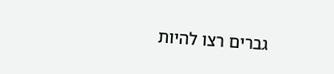גברים רצו להיות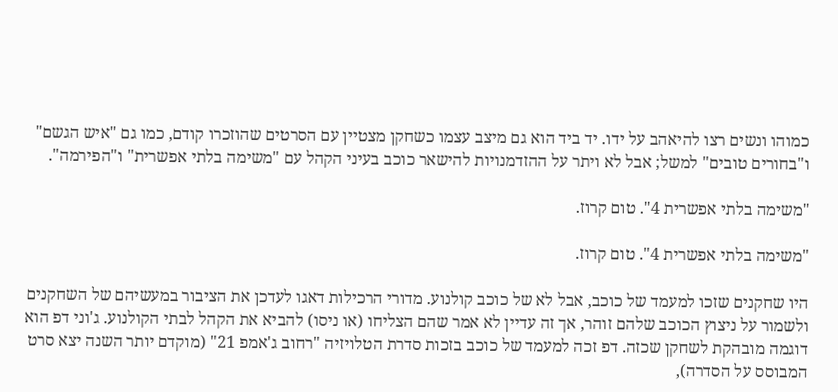כמוהו ונשים רצו להיאהב על ידו. יד ביד הוא גם מיצב עצמו כשחקן מצטיין עם הסרטים שהוזכרו קודם, כמו גם "איש הגשם" ו"בחורים טובים" למשל; אבל לא ויתר על ההזדמנויות להישאר כוכב בעיני הקהל עם "משימה בלתי אפשרית" ו"הפירמה".

"משימה בלתי אפשרית 4". טום קרוז.

"משימה בלתי אפשרית 4". טום קרוז.

היו שחקנים שזכו למעמד של כוכב, אבל לא של כוכב קולנוע. מדורי הרכילות דאגו לעדכן את הציבור במעשיהם של השחקנים ולשמור על ניצוץ הכוכב שלהם זוהר, אך זה עדיין לא אמר שהם הצליחו (או ניסו) להביא את הקהל לבתי הקולנוע. ג'וני דפ הוא דוגמה מובהקת לשחקן שכזה. דפ זכה למעמד של כוכב בזכות סדרת הטלויזיה "רחוב ג'אמפ 21" (מוקדם יותר השנה יצא סרט המבוסס על הסדרה),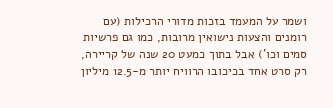ושמר על המעמד בזכות מדורי הרכילות (עם רומנים והצעות נישואין מרובות, כמו גם פרשיות סמים וכו') אבל בתוך כמעט 20 שנה של קריירה, רק סרט אחד בכיכובו הרוויח יותר מ-12.5 מיליון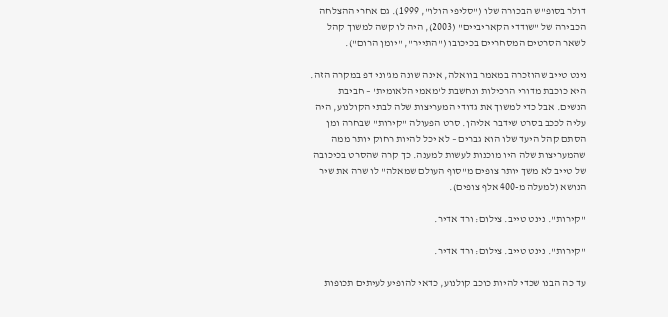דולר בסופ"ש הבכורה שלו ("סליפי הולו", 1999). גם אחרי ההצלחה הכבירה של "שודדי הקאריביים" (2003), היה לו קשה למשוך קהל לשאר הסרטים המסחריים בכיכובו ("התייר", "יומן הרום").

נינט טייב שהוזכרה במאמר בוואלה, אינה שונה מג'וני דפ במקרה הזה. היא כוכבת מדורי הרכילות ונחשבת ל'מאמי הלאומית' – חביבת הנשים. אבל כדי למשוך את גדודי המעריצות שלה לבתי הקולנוע, היה עליה לככב בסרט שידבר אליהן. סרט הפעולה "קירות" שבחרה ומן הסתם קהל היעד שלו הוא גברים – לא יכל להיות רחוק יותר ממה שהמעריצות שלה היו מוכנות לעשות למענה. כך קרה שהסרט בכיכובה של טייב לא משך יותר צופים מ"סוף העולם שמאלה" לו שרה את שיר הנושא (למעלה מ-400 אלף צופים).

"קירות". נינט טייב. צילום: ורד אדיר.

"קירות". נינט טייב. צילום: ורד אדיר.

עד כה הבנו שכדי להיות כוכב קולנוע, כדאי להופיע לעיתים תכופות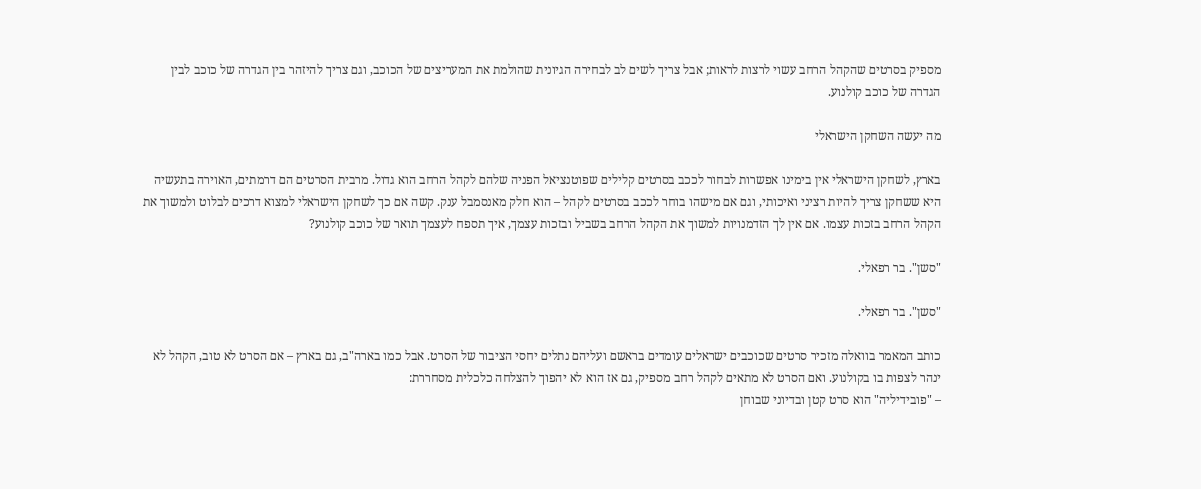מספיק בסרטים שהקהל הרחב עשוי לרצות לראות; אבל צריך לשים לב לבחירה הגיונית שהולמת את המעריצים של הכוכב, וגם צריך להיזהר בין הגדרה של כוכב לבין הגדרה של כוכב קולנוע.

מה יעשה השחקן הישראלי

בארץ, לשחקן הישראלי אין בימינו אפשרות לבחור לככב בסרטים קלילים שפוטנציאל הפניה שלהם לקהל הרחב הוא גדול. מרבית הסרטים הם דרמתים, האוירה בתעשיה היא ששחקן צריך להיות רציני ואיכותי, וגם אם מישהו בוחר לככב בסרטים לקהל – הוא חלק מאנסמבל ענק. קשה אם כך לשחקן הישראלי למצוא דרכים לבלוט ולמשוך את הקהל הרחב בזכות עצמו. אם אין לך הזדמנויות למשוך את הקהל הרחב בשביל ובזכות עצמך, איך תספח לעצמך תואר של כוכב קולנוע?

"סשן". בר רפאלי.

"סשן". בר רפאלי.

כותב המאמר בוואלה מזכיר סרטים שכוכבים ישראלים עומדים בראשם ועליהם נתלים יחסי הציבור של הסרט. אבל כמו בארה"ב, גם בארץ – אם הסרט לא טוב, הקהל לא ינהר לצפות בו בקולנוע. ואם הסרט לא מתאים לקהל רחב מספיק, גם אז הוא לא יהפוך להצלחה כלכלית מסחררת:
– "פובידיליה" הוא סרט קטן ובדיוני שבוחן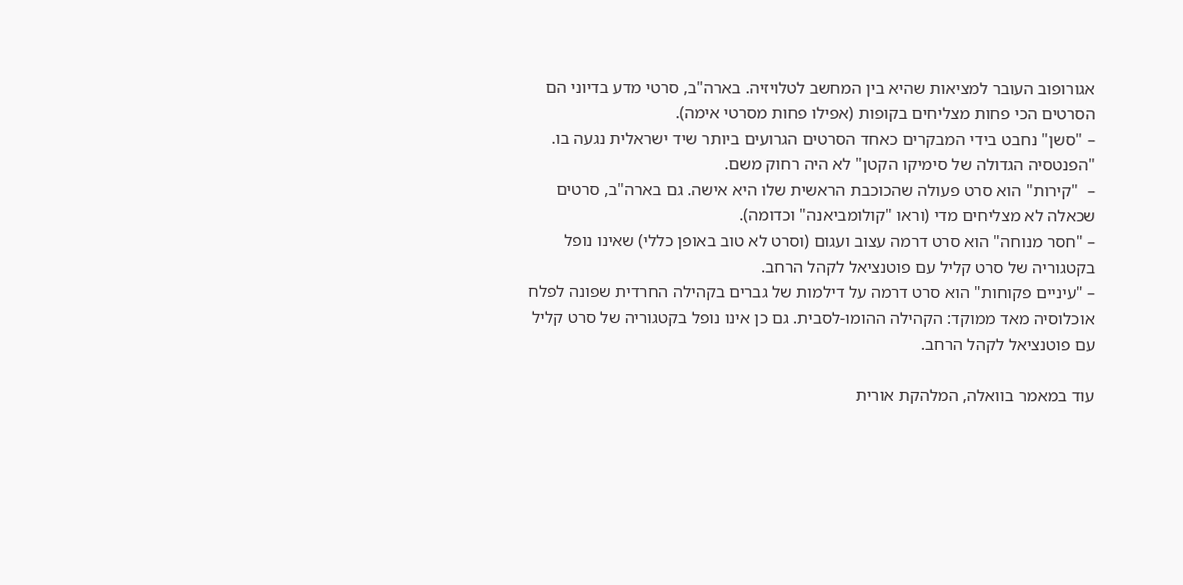אגורופוב העובר למציאות שהיא בין המחשב לטלויזיה. בארה"ב, סרטי מדע בדיוני הם הסרטים הכי פחות מצליחים בקופות (אפילו פחות מסרטי אימה).
– "סשן" נחבט בידי המבקרים כאחד הסרטים הגרועים ביותר שיד ישראלית נגעה בו. "הפנטסיה הגדולה של סימיקו הקטן" לא היה רחוק משם.
–  "קירות" הוא סרט פעולה שהכוכבת הראשית שלו היא אישה. גם בארה"ב, סרטים שכאלה לא מצליחים מדי (וראו "קולומביאנה" וכדומה).
– "חסר מנוחה" הוא סרט דרמה עצוב ועגום (וסרט לא טוב באופן כללי) שאינו נופל בקטגוריה של סרט קליל עם פוטנציאל לקהל הרחב.
– "עיניים פקוחות" הוא סרט דרמה על דילמות של גברים בקהילה החרדית שפונה לפלח אוכלוסיה מאד ממוקד: הקהילה ההומו-לסבית. גם כן אינו נופל בקטגוריה של סרט קליל עם פוטנציאל לקהל הרחב.

עוד במאמר בוואלה, המלהקת אורית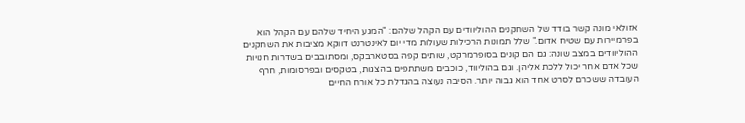אזולאי מונה קשר בודד של השחקנים ההוליוודים עם הקהל שלהם: "המגע היחיד שלהם עם הקהל הוא בפרמיירות עם שטיח אדום." שלל תמונות הרכילות שעולות מדי יום לאינטרנט דווקא מציבות את השחקנים ההוליוודים במצב שונה: גם הם קונים בסופרמרקט, שותים קפה בסטארבקס, ומסתובבים בשדרות חנויות שכל אדם אחר יכול ללכת אליהן. וגם בהוליווד, כוכבים משתתפים בהצגות, בטקסים ובפרסומות, חרף העובדה ששכרם לסרט אחד הוא גבוה יותר. הסיבה נעוצה בהגדלת כל אורח החיים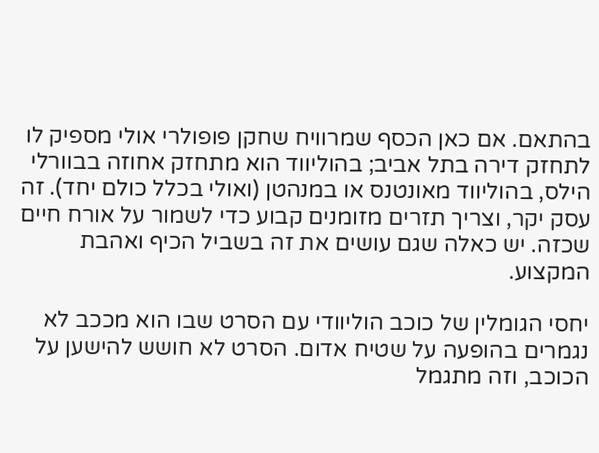בהתאם. אם כאן הכסף שמרוויח שחקן פופולרי אולי מספיק לו לתחזק דירה בתל אביב; בהוליווד הוא מתחזק אחוזה בבוורלי הילס, בהוליווד מאונטנס או במנהטן (ואולי בכלל כולם יחד). זה עסק יקר, וצריך תזרים מזומנים קבוע כדי לשמור על אורח חיים שכזה. יש כאלה שגם עושים את זה בשביל הכיף ואהבת המקצוע.

יחסי הגומלין של כוכב הוליוודי עם הסרט שבו הוא מככב לא נגמרים בהופעה על שטיח אדום. הסרט לא חושש להישען על הכוכב, וזה מתגמל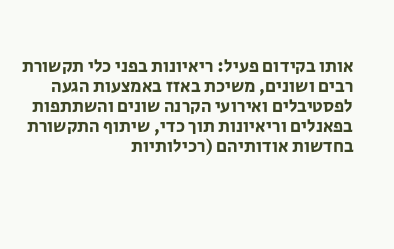אותו בקידום פעיל: ריאיונות בפני כלי תקשורת רבים ושונים, משיכת באזז באמצעות הגעה לפסטיבלים ואירועי הקרנה שונים והשתתפות בפאנלים וריאיונות תוך כדי, שיתוף התקשורת בחדשות אודותיהם (רכילותיות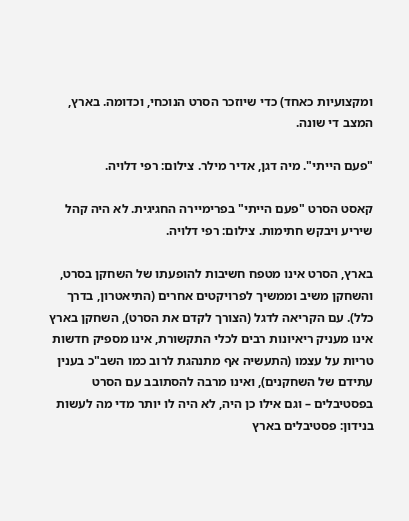ומקצועיות כאחד) כדי שיוזכר הסרט הנוכחי, וכדומה. בארץ, המצב די שונה.

"פעם הייתי". מיה דגן, אדיר מילר. צילום: רפי דלויה.

קאסט הסרט "פעם הייתי" בפרימיירה החגיגית. לא היה קהל שיריע ויבקש חתימות. צילום: רפי דלויה.

בארץ, הסרט אינו מטפח חשיבות להופעתו של השחקן בסרט, והשחקן משיב וממשיך לפרויקטים אחרים (התיאטרון, בדרך כלל). עם הקריאה לדגל (הצורך לקדם את הסרט), השחקן בארץ אינו מעניק ריאיונות רבים לכלי התקשורת, אינו מספיק חדשות טריות על עצמו (התעשיה אף מתנהגת לרוב כמו השב"כ בענין עתידם של השחקנים), ואינו מרבה להסתובב עם הסרט בפסטיבלים – וגם אילו כן היה, לא היה לו יותר מדי מה לעשות בנידון: פסטיבלים בארץ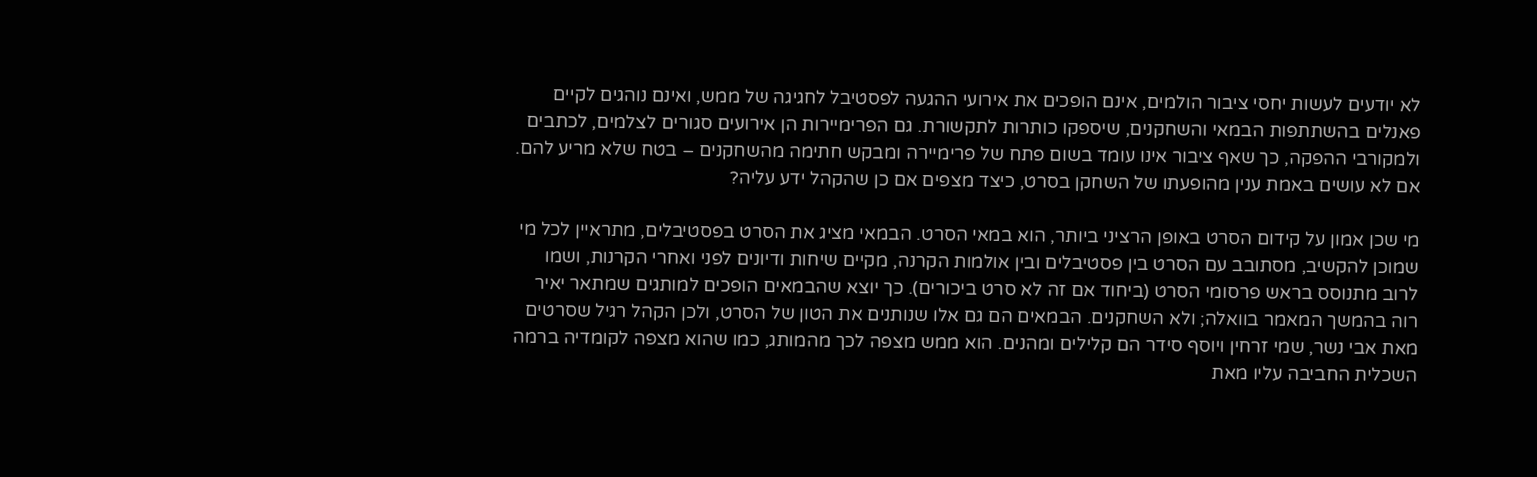לא יודעים לעשות יחסי ציבור הולמים, אינם הופכים את אירועי ההגעה לפסטיבל לחגיגה של ממש, ואינם נוהגים לקיים פאנלים בהשתתפות הבמאי והשחקנים, שיספקו כותרות לתקשורת. גם הפרימיירות הן אירועים סגורים לצלמים, לכתבים ולמקורבי ההפקה, כך שאף ציבור אינו עומד בשום פתח של פרימיירה ומבקש חתימה מהשחקנים – בטח שלא מריע להם. אם לא עושים באמת ענין מהופעתו של השחקן בסרט, כיצד מצפים אם כן שהקהל ידע עליה?

מי שכן אמון על קידום הסרט באופן הרציני ביותר, הוא במאי הסרט. הבמאי מציג את הסרט בפסטיבלים, מתראיין לכל מי שמוכן להקשיב, מסתובב עם הסרט בין פסטיבלים ובין אולמות הקרנה, מקיים שיחות ודיונים לפני ואחרי הקרנות, ושמו לרוב מתנוסס בראש פרסומי הסרט (ביחוד אם זה לא סרט ביכורים). כך יוצא שהבמאים הופכים למותגים שמתאר יאיר רוה בהמשך המאמר בוואלה; ולא השחקנים. הבמאים הם גם אלו שנותנים את הטון של הסרט, ולכן הקהל רגיל שסרטים מאת אבי נשר, שמי זרחין ויוסף סידר הם קלילים ומהנים. הוא ממש מצפה לכך מהמותג, כמו שהוא מצפה לקומדיה ברמה השכלית החביבה עליו מאת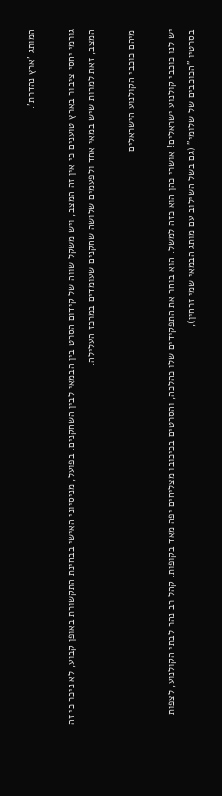המותג 'ארץ נהדרת'.

גורמי יחסי ציבור בארץ טוענים כי אין זה המצב, ויש משקל שווה של קידום הסרט בין הבמאי לבין השחקנים. בפועל, מניסיוני האישי בבחינת התקשורת באופן קבוע, לא ניכר כי זה המצב, זאת למרות שיש במאי אחד ולפעמים שלושה שחקנים שעומדים במרכז העלילה.

מיהם כוכבי הקולנוע הישראלים

יש לנו כוכבי קולנוע ישראלים! אושרי כהן הוא כזה למשל. הוא בוחר את התפקידים שלו כהלכה, והסרטים בכיכובו מצליחים יפה מאד בקופות. קהל רב נהר לבתי הקולנוע, לצפות בסרטיו "הכוכבים של שלומי" (גם בשל השילוב עם מותג הבמאי שמי זרחין),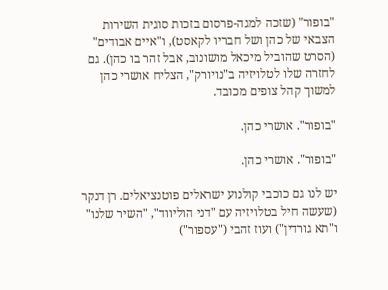"בופור" (שזכה למגה-פרסום בזכות סוגית השירות הצבאי של כהן ושל חבריו לקאסט), ו"איים אבודים" (הסרט שהוביל מיכאל מושונוב, אבל זהר בו כהן). גם לחזרה שלו לטלויזיה ב"נויורק", הצליח אושרי כהן למשוך קהל צופים מכובד.

"בופור". אושרי כהן.

"בופור". אושרי כהן.

יש לנו גם כוכבי קולנוע ישראלים פוטנציאלים. רן דנקר (שעשה חיל בטלויזיה עם "דני הוליווד", "השיר שלנו" ו"תא גורדין") ועוז זהבי ("עספור")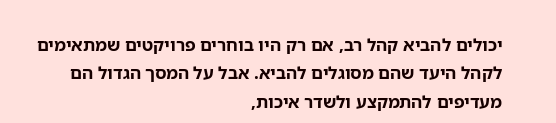יכולים להביא קהל רב, אם רק היו בוחרים פרויקטים שמתאימים לקהל היעד שהם מסוגלים להביא. אבל על המסך הגדול הם מעדיפים להתמקצע ולשדר איכות,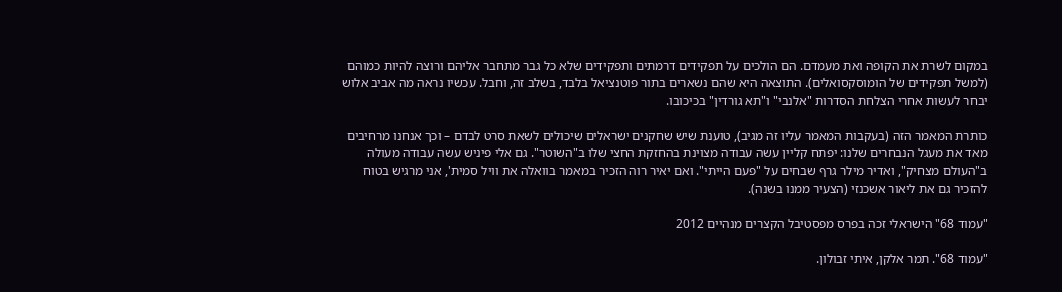במקום לשרת את הקופה ואת מעמדם. הם הולכים על תפקידים דרמתים ותפקידים שלא כל גבר מתחבר אליהם ורוצה להיות כמוהם (למשל תפקידים של הומוסקסואלים). התוצאה היא שהם נשארים בתור פוטנציאל בלבד, בשלב זה, וחבל. עכשיו נראה מה אביב אלוש יבחר לעשות אחרי הצלחת הסדרות "אלנבי" ו"תא גורדין" בכיכובו.

כותרת המאמר הזה (בעקבות המאמר עליו זה מגיב), טוענת שיש שחקנים ישראלים שיכולים לשאת סרט לבדם – וכך אנחנו מרחיבים מאד את מעגל הנבחרים שלנו: יפתח קליין עשה עבודה מצוינת בהחזקת החצי שלו ב"השוטר". גם אלי פיניש עשה עבודה מעולה ב"העולם מצחיק", ואדיר מילר גרף שבחים על "פעם הייתי". ואם יאיר רוה הזכיר במאמר בוואלה את וויל סמית', אני מרגיש בטוח להזכיר גם את ליאור אשכנזי (הצעיר ממנו בשנה).

"עמוד 68" הישראלי זכה בפרס מפסטיבל הקצרים מנהיים 2012

"עמוד 68". תמר אלקן, איתי זבולון.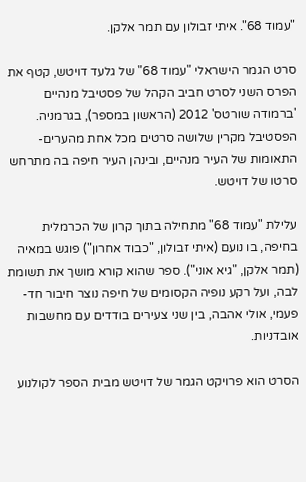"עמוד 68". איתי זבולון עם תמר אלקן.

סרט הגמר הישראלי "עמוד 68" של גלעד דויטש, קטף את הפרס השני לסרט חביב הקהל של פסטיבל מנהיים 'ברמודה שורטס' 2012 (הראשון במספר), בגרמניה. הפסטיבל מקרין שלושה סרטים מכל אחת מהערים-התאומות של העיר מנהיים, ובינהן העיר חיפה בה מתרחש סרטו של דויטש.

עלילת "עמוד 68" מתחילה בתוך קרון של הכרמלית בחיפה, בו נועם (איתי זבולון, "כבוד אחרון") פוגש במאיה (תמר אלקן, "גיא אוני"). ספר שהוא קורא מושך את תשומת לבה, ועל רקע נופיה הקסומים של חיפה נוצר חיבור חד-פעמי, אולי אהבה, בין שני צעירים בודדים עם מחשבות אובדניות.

הסרט הוא פרויקט הגמר של דויטש מבית הספר לקולנוע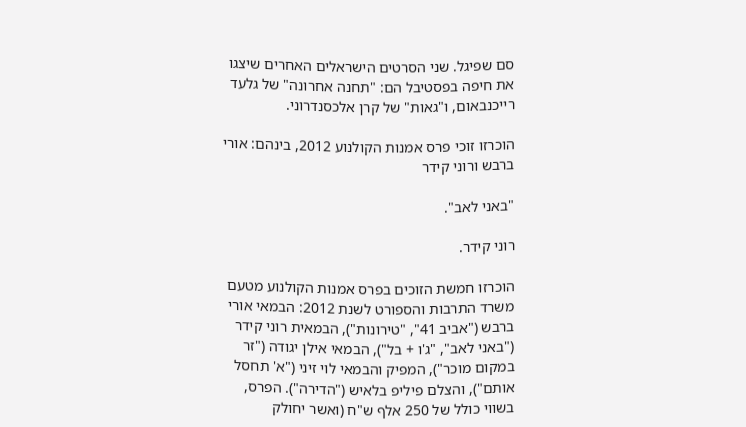סם שפיגל. שני הסרטים הישראלים האחרים שיצגו את חיפה בפסטיבל הם: "תחנה אחרונה" של גלעד רייכנבאום, ו"גאות" של קרן אלכסנדרוני.

הוכרזו זוכי פרס אמנות הקולנוע 2012, בינהם: אורי ברבש ורוני קידר

"באני לאב".

רוני קידר.

הוכרזו חמשת הזוכים בפרס אמנות הקולנוע מטעם משרד התרבות והספורט לשנת 2012: הבמאי אורי ברבש ("אביב 41", "טירונות"), הבמאית רוני קידר ("באני לאב", "ג'ו + בל"), הבמאי אילן יגודה ("זר במקום מוכר"), המפיק והבמאי לוי זיני ("א' תחסל אותם"), והצלם פיליפ בלאיש ("הדירה"). הפרס, בשווי כולל של 250 אלף ש"ח (ואשר יחולק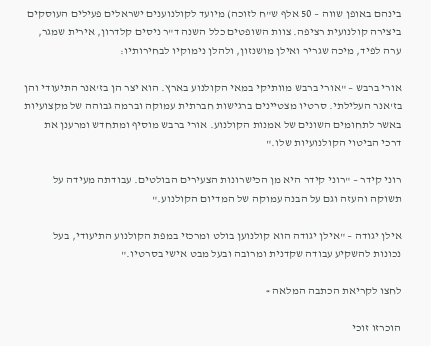בינהם באופן שווה – 50 אלף ש"ח לזוכה) מיועד לקולנוענים ישראלים פעילים העוסקים ביצירה קולנועית רציפה. צוות השופטים כלל השנה ד"ר ניסים קלדרון, אירית שמגר, ערה לפיד, מיכה שגריר ואילן מושנזון, ולהלן נימוקיו לבחירותיו:

אורי ברבש – "אורי ברבש מוותיקי במאי הקולנוע בארץ. הוא יצר הן בז'אנר התיעודי והן בז'אנר העלילתי. סרטיו מצטיינים ברגישות חברתית עמוקה וברמה גבוהה של מקצועיות באשר לתחומים השונים של אמנות הקולנוע. אורי ברבש מוסיף ומתחדש ומרענן את דרכי הביטוי הקולנועיות שלו."

רוני קידר – "רוני קידר היא מן הכישרונות הצעירים הבולטים. עבודתה מעידה על תשוקה והעזה וגם על הבנה עמוקה של המדיום הקולנוע."

אילן יגודה – "אילן יגודה הוא קולנוען בולט ומרכזי במפת הקולנוע התיעודי, בעל נכונות להשקיע עבודה שקדנית ומרובה ובעל מבט אישי בסרטיו."

לחצו לקריאת הכתבה המלאה »

הוכרזו זוכי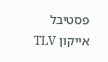פסטיבל אייקון TLV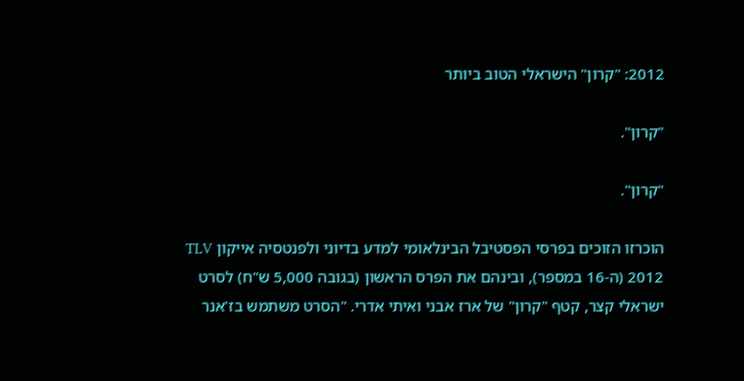2012: "קרון" הישראלי הטוב ביותר

"קרון".

"קרון".

הוכרזו הזוכים בפרסי הפסטיבל הבינלאומי למדע בדיוני ולפנטסיה אייקון TLV 2012 (ה-16 במספר), ובינהם את הפרס הראשון (בגובה 5,000 ש"ח) לסרט ישראלי קצר, קטף "קרון" של ארז אבני ואיתי אדרי. "הסרט משתמש בז'אנר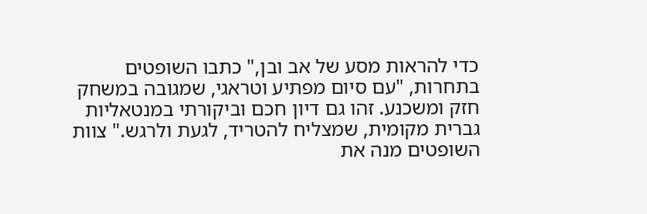כדי להראות מסע של אב ובן," כתבו השופטים בתחרות, "עם סיום מפתיע וטראגי, שמגובה במשחק חזק ומשכנע. זהו גם דיון חכם וביקורתי במנטאליות גברית מקומית, שמצליח להטריד, לגעת ולרגש." צוות השופטים מנה את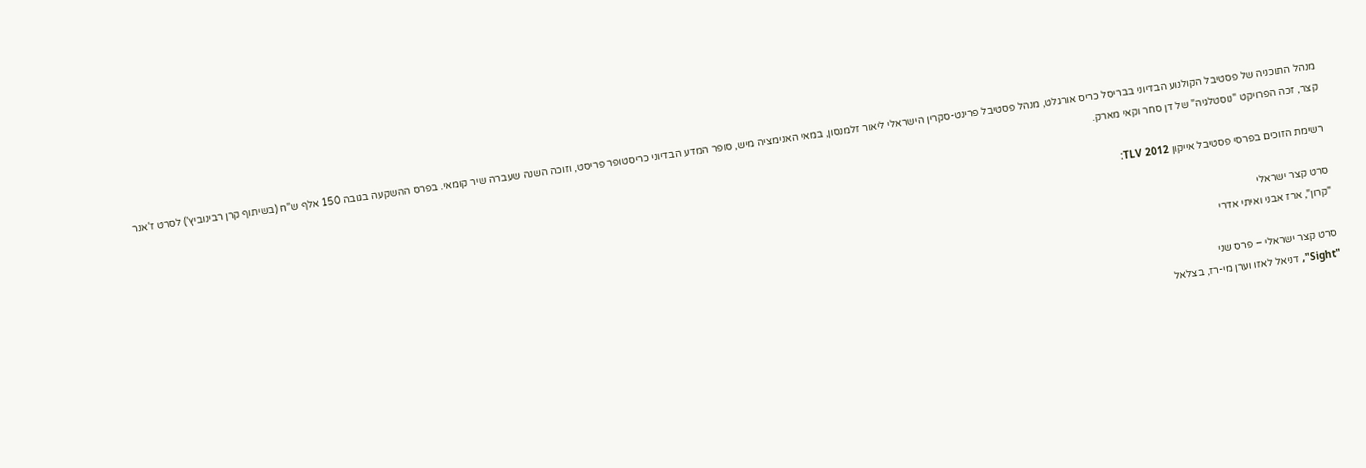מנהל התוכניה של פסטיבל הקולנוע הבדיוני בבריסל כריס אורגלט, מנהל פסטיבל פרינט-סקרין הישראלי ליאור זלמנסון, במאי האנימציה מיש, סופר המדע הבדיוני כריסטופר פריסט, וזוכה השנה שעברה שיר קומאי. בפרס ההשקעה בגובה 150 אלף ש"ח (בשיתוף קרן רבינוביץ') לסרט ז'אנר קצר, זכה הפרויקט "נוסטלגיה" של דן סחר וקאי מארק.

רשימת הזוכים בפרסי פסטיבל אייקון TLV 2012:

סרט קצר ישראלי
"קרון", ארז אבני ואיתי אדרי

סרט קצר ישראלי – פרס שני
"Sight", דניאל לאזו וערן מי-רז, בצלאל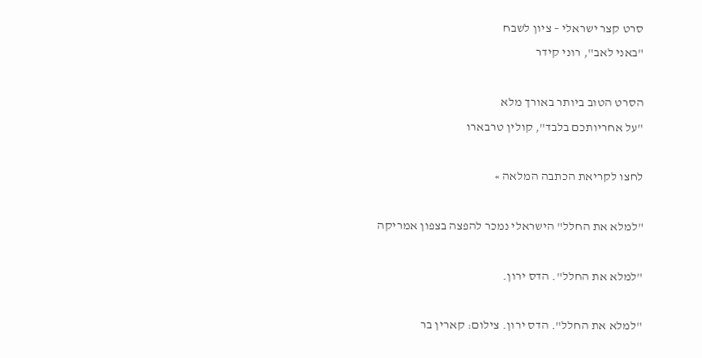סרט קצר ישראלי – ציון לשבח
"באני לאב", רוני קידר

הסרט הטוב ביותר באורך מלא
"על אחריותכם בלבד", קולין טרבארו

לחצו לקריאת הכתבה המלאה »

"למלא את החלל" הישראלי נמכר להפצה בצפון אמריקה

"למלא את החלל". הדס ירון.

"למלא את החלל". הדס ירון. צילום: קארין בר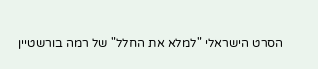הסרט הישראלי "למלא את החלל" של רמה בורשטיין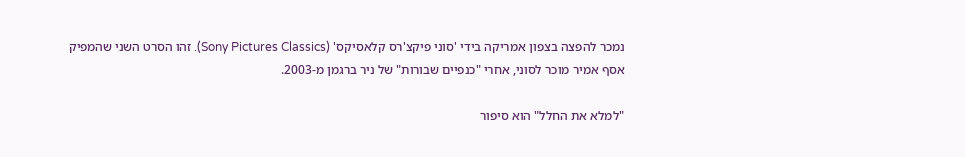נמכר להפצה בצפון אמריקה בידי 'סוני פיקצ'רס קלאסיקס' (Sony Pictures Classics). זהו הסרט השני שהמפיק אסף אמיר מוכר לסוני, אחרי "כנפיים שבורות" של ניר ברגמן מ-2003.

"למלא את החלל" הוא סיפור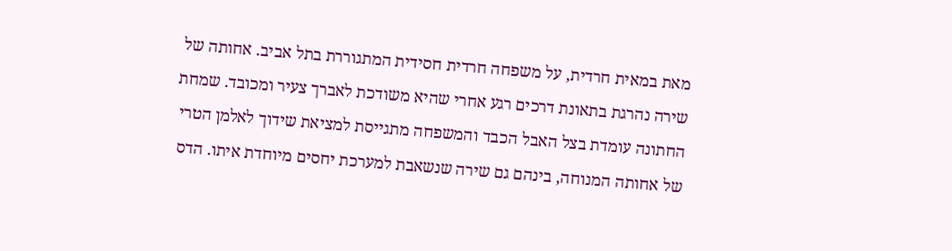מאת במאית חרדית, על משפחה חרדית חסידית המתגוררת בתל אביב. אחותה של שירה נהרגת בתאונת דרכים רגע אחרי שהיא משודכת לאברך צעיר ומכובד. שמחת החתונה עומדת בצל האבל הכבד והמשפחה מתגייסת למציאת שידוך לאלמן הטרי של אחותה המנוחה, בינהם גם שירה שנשאבת למערכת יחסים מיוחדת איתו. הדס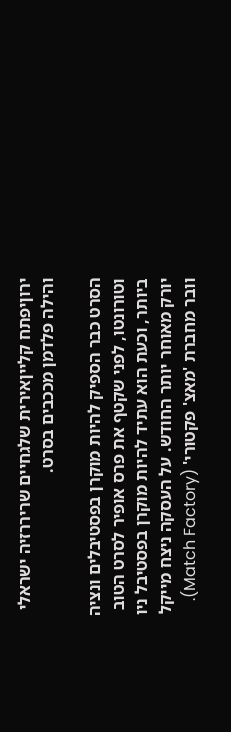ירוןיפתח קלייןאירית שלגחיים שריררזיה ישראלי והילה פלדמן מככבים בסרט.

הסרט כבר הספיק להיות מוקרן בפסטיבלים ונציה וטורונטו, לפני שקטף את פרס אופיר לסרט הטוב ביותר, וכעת הוא עתיד להיות מוקרן בפסטיבל ניו יורק מאוחר יותר החודש. על העסקה ניצח מייקל וובר מחברת 'מאצ' פקטורי' (Match Factory).